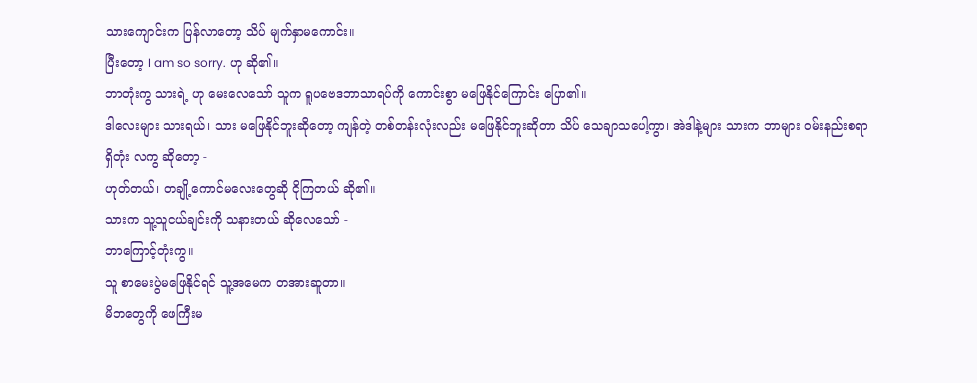သားကျောင်းက ပြန်လာတော့ သိပ် မျက်နှာမကောင်း။
ပြီးတော့ I am so sorry. ဟု ဆို၏။
ဘာတုံးကွ သားရဲ့ ဟု မေးလေသော် သူက ရူပဗေဒဘာသာရပ်ကို ကောင်းစွာ မဖြေနိုင်ကြောင်း ပြော၏။
ဒါလေးများ သားရယ်၊ သား မဖြေနိုင်ဘူးဆိုတော့ ကျန်တဲ့ တစ်တန်းလုံးလည်း မဖြေနိုင်ဘူးဆိုတာ သိပ် သေချာသပေါ့ကွာ၊ အဲဒါနဲ့များ သားက ဘာများ ဝမ်းနည်းစရာရှိတုံး လကွ ဆိုတော့ -
ဟုတ်တယ်၊ တချို့ကောင်မလေးတွေဆို ငိုကြတယ် ဆို၏။
သားက သူ့သူငယ်ချင်းကို သနားတယ် ဆိုလေသော် -
ဘာကြောင့်တုံးကွ။
သူ စာမေးပွဲမဖြေနိုင်ရင် သူ့အမေက တအားဆူတာ။
မိဘတွေကို ဖေကြီးမ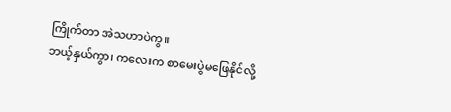ကြိုက်တာ အဲသဟာပဲကွ။
ဘယ့်နှယ်ကွာ၊ ကလေးက စာမေးပွဲမဖြေနိုင်လို့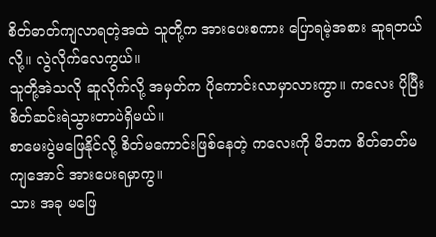စိတ်ဓာတ်ကျလာရတဲ့အထဲ သူတို့က အားပေးစကား ပြောရမဲ့အစား ဆူရတယ်လို့။ လွဲလိုက်လေကွယ်။
သူတို့အဲသလို ဆူလိုက်လို့ အမှတ်က ပိုကောင်းလာမှာလားကွာ။ ကလေး ပိုပြီးစိတ်ဆင်းရဲသွားတာပဲရှိမယ်။
စာမေးပွဲမဖြေနိုင်လို့ စိတ်မကောင်းဖြစ်နေတဲ့ ကလေးကို မိဘက စိတ်ဓာတ်မကျအောင် အားပေးရမှာကွ။
သား အခု မဖြေ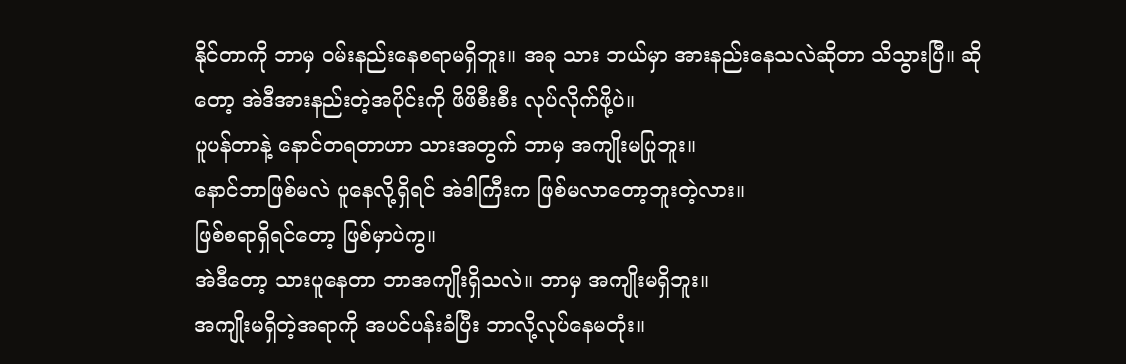နိုင်တာကို ဘာမှ ဝမ်းနည်းနေစရာမရှိဘူး။ အခု သား ဘယ်မှာ အားနည်းနေသလဲဆိုတာ သိသွားပြီ။ ဆိုတော့ အဲဒီအားနည်းတဲ့အပိုင်းကို ဖိဖိစီးစီး လုပ်လိုက်ဖို့ပဲ။
ပူပန်တာနဲ့ နောင်တရတာဟာ သားအတွက် ဘာမှ အကျိုးမပြုဘူး။
နောင်ဘာဖြစ်မလဲ ပူနေလို့ရှိရင် အဲဒါကြီးက ဖြစ်မလာတော့ဘူးတဲ့လား။
ဖြစ်စရာရှိရင်တော့ ဖြစ်မှာပဲကွ။
အဲဒီတော့ သားပူနေတာ ဘာအကျိုးရှိသလဲ။ ဘာမှ အကျိုးမရှိဘူး။
အကျိုးမရှိတဲ့အရာကို အပင်ပန်းခံပြီး ဘာလို့လုပ်နေမတုံး။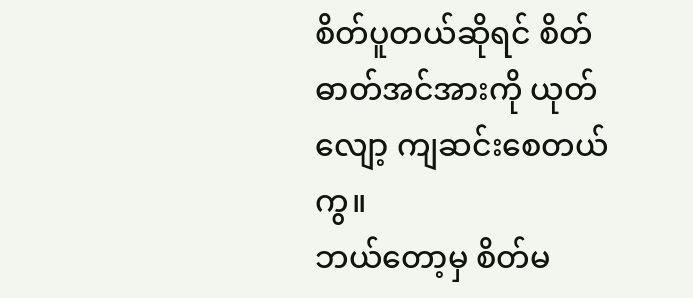စိတ်ပူတယ်ဆိုရင် စိတ်ဓာတ်အင်အားကို ယုတ်လျော့ ကျဆင်းစေတယ်ကွ။
ဘယ်တော့မှ စိတ်မ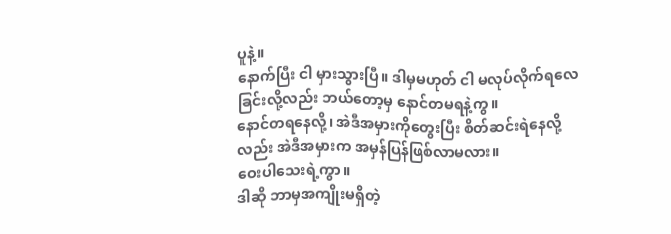ပူနဲ့။
နောက်ပြီး ငါ မှားသွားပြီ။ ဒါမှမဟုတ် ငါ မလုပ်လိုက်ရလေခြင်းလို့လည်း ဘယ်တော့မှ နောင်တမရနဲ့ကွ။
နောင်တရနေလို့၊ အဲဒီအမှားကိုတွေးပြီး စိတ်ဆင်းရဲနေလို့လည်း အဲဒီအမှားက အမှန်ပြန်ဖြစ်လာမလား။
ဝေးပါသေးရဲ့ကွာ။
ဒါဆို ဘာမှအကျိုးမရှိတဲ့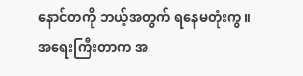နောင်တကို ဘယ့်အတွက် ရနေမတုံးကွ။
အရေးကြီးတာက အ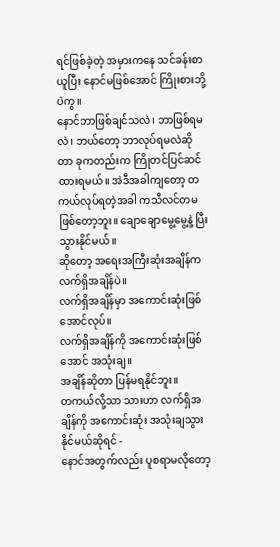ရင်ဖြစ်ခဲ့တဲ့ အမှားကနေ သင်ခန်းစာယူပြီး နောင်မဖြစ်အောင် ကြိုးစားဘို့ပဲကွ။
နောင်ဘာဖြစ်ချင်သလဲ၊ ဘာဖြစ်ရမလဲ၊ ဘယ်တော့ ဘာလုပ်ရမလဲဆိုတာ ခုကတည်းက ကြိုတင်ပြင်ဆင် ထားရမယ်။ အဲဒီအခါကျတော့ တကယ်လုပ်ရတဲ့အခါ ကသီလင်တမဖြစ်တော့ဘူး။ ချောချောမွေ့မွေ့နဲ့ ပြီးသွားနိုင်မယ်။
ဆိုတော့ အရေးအကြီးဆုံးအချိန်က လက်ရှိအချိန်ပဲ။
လက်ရှိအချိန်မှာ အကောင်းဆုံးဖြစ်အောင်လုပ်။
လက်ရှိအချိန်ကို အကောင်းဆုံးဖြစ်အောင် အသုံးချ။
အချိန်ဆိုတာ ပြန်မရနိုင်ဘူး။
တကယ်လို့သာ သားဟာ လက်ရှိအချိန်ကို အကောင်းဆုံး အသုံးချသွားနိုင်မယ်ဆိုရင် -
နောင်အတွက်လည်း ပူစရာမလိုတော့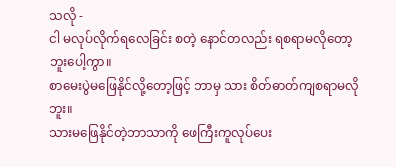သလို -
ငါ မလုပ်လိုက်ရလေခြင်း စတဲ့ နောင်တလည်း ရစရာမလိုတော့ဘူးပေါ့ကွာ။
စာမေးပွဲမဖြေနိုင်လို့တော့ဖြင့် ဘာမှ သား စိတ်ဓာတ်ကျစရာမလိုဘူး။
သားမဖြေနိုင်တဲ့ဘာသာကို ဖေကြီးကူလုပ်ပေး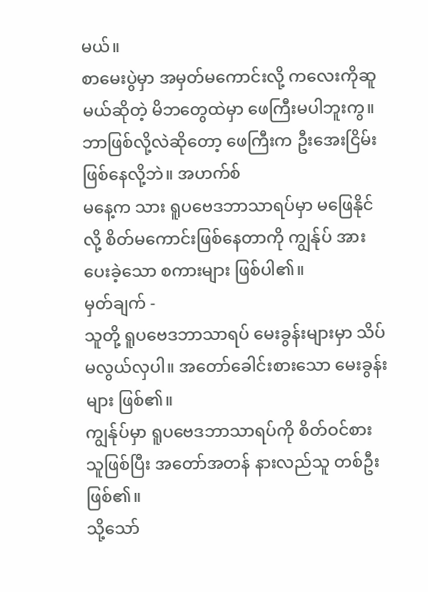မယ်။
စာမေးပွဲမှာ အမှတ်မကောင်းလို့ ကလေးကိုဆူမယ်ဆိုတဲ့ မိဘတွေထဲမှာ ဖေကြီးမပါဘူးကွ။
ဘာဖြစ်လို့လဲဆိုတော့ ဖေကြီးက ဦးအေးငြိမ်းဖြစ်နေလို့ဘဲ။ အဟက်စ်
မနေ့က သား ရူပဗေဒဘာသာရပ်မှာ မဖြေနိုင်လို့ စိတ်မကောင်းဖြစ်နေတာကို ကျွန်ုပ် အားပေးခဲ့သော စကားများ ဖြစ်ပါ၏။
မှတ်ချက် -
သူတို့ ရူပဗေဒဘာသာရပ် မေးခွန်းများမှာ သိပ်မလွယ်လှပါ။ အတော်ခေါင်းစားသော မေးခွန်းများ ဖြစ်၏။
ကျွန်ုပ်မှာ ရူပဗေဒဘာသာရပ်ကို စိတ်ဝင်စားသူဖြစ်ပြီး အတော်အတန် နားလည်သူ တစ်ဦးဖြစ်၏။
သို့သော်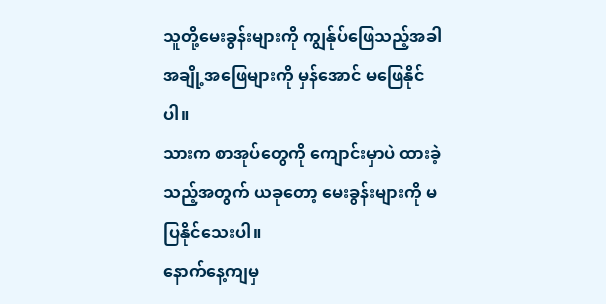သူတို့မေးခွန်းများကို ကျွန်ုပ်ဖြေသည့်အခါ အချို့အဖြေများကို မှန်အောင် မဖြေနိုင်ပါ။
သားက စာအုပ်တွေကို ကျောင်းမှာပဲ ထားခဲ့သည့်အတွက် ယခုတော့ မေးခွန်းများကို မပြနိုင်သေးပါ။
နောက်နေ့ကျမှ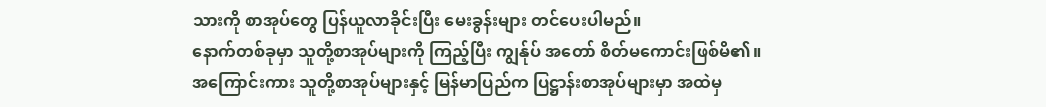သားကို စာအုပ်တွေ ပြန်ယူလာခိုင်းပြီး မေးခွန်းများ တင်ပေးပါမည်။
နောက်တစ်ခုမှာ သူတို့စာအုပ်များကို ကြည့်ပြီး ကျွန်ုပ် အတော် စိတ်မကောင်းဖြစ်မိ၏။
အကြောင်းကား သူတို့စာအုပ်များနှင့် မြန်မာပြည်က ပြဋ္ဌာန်းစာအုပ်များမှာ အထဲမှ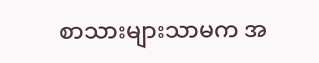စာသားများသာမက အ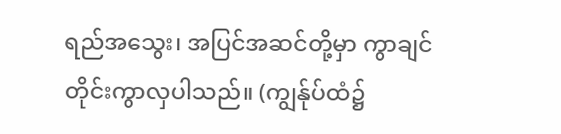ရည်အသွေး၊ အပြင်အဆင်တို့မှာ ကွာချင်တိုင်းကွာလှပါသည်။ (ကျွန်ုပ်ထံ၌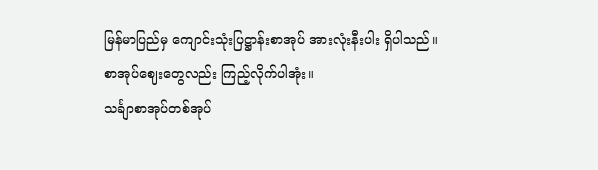မြန်မာပြည်မှ ကျောင်းသုံးပြဋ္ဌာန်းစာအုပ် အားလုံးနီးပါး ရှိပါသည်။
စာအုပ်ဈေးတွေလည်း ကြည့်လိုက်ပါအုံး။
သင်္ချာစာအုပ်တစ်အုပ်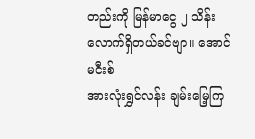တည်းကို မြန်မာငွေ ၂ သိန်းလောက်ရှိတယ်ခင်ဗျာ။ အောင်မငီးစ်
အားလုံးရွှင်လန်း ချမ်းမြေ့ကြ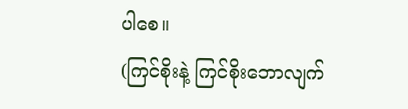ပါစေ။
(ကြင်စိုးနဲ့ ကြင်စိုးဘောလျက်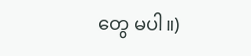တွေ မပါ။)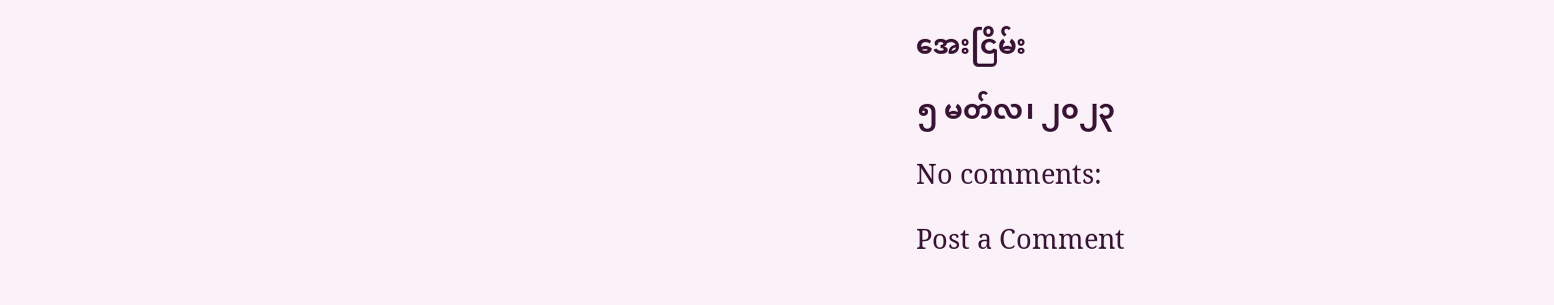အေးငြိမ်း
၅ မတ်လ၊ ၂၀၂၃
No comments:
Post a Comment